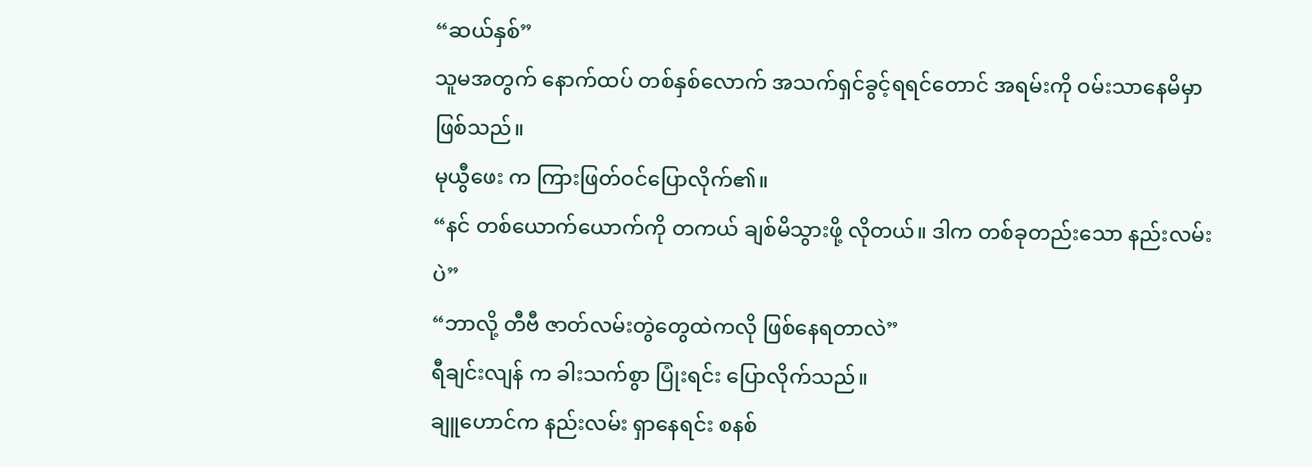“ဆယ်နှစ်”
သူမအတွက် နောက်ထပ် တစ်နှစ်လောက် အသက်ရှင်ခွင့်ရရင်တောင် အရမ်းကို ဝမ်းသာနေမိမှာဖြစ်သည်။
မုယွီဖေး က ကြားဖြတ်ဝင်ပြောလိုက်၏။
“နင် တစ်ယောက်ယောက်ကို တကယ် ချစ်မိသွားဖို့ လိုတယ်။ ဒါက တစ်ခုတည်းသော နည်းလမ်းပဲ”
“ဘာလို့ တီဗီ ဇာတ်လမ်းတွဲတွေထဲကလို ဖြစ်နေရတာလဲ”
ရီချင်းလျန် က ခါးသက်စွာ ပြုံးရင်း ပြောလိုက်သည်။
ချူဟောင်က နည်းလမ်း ရှာနေရင်း စနစ်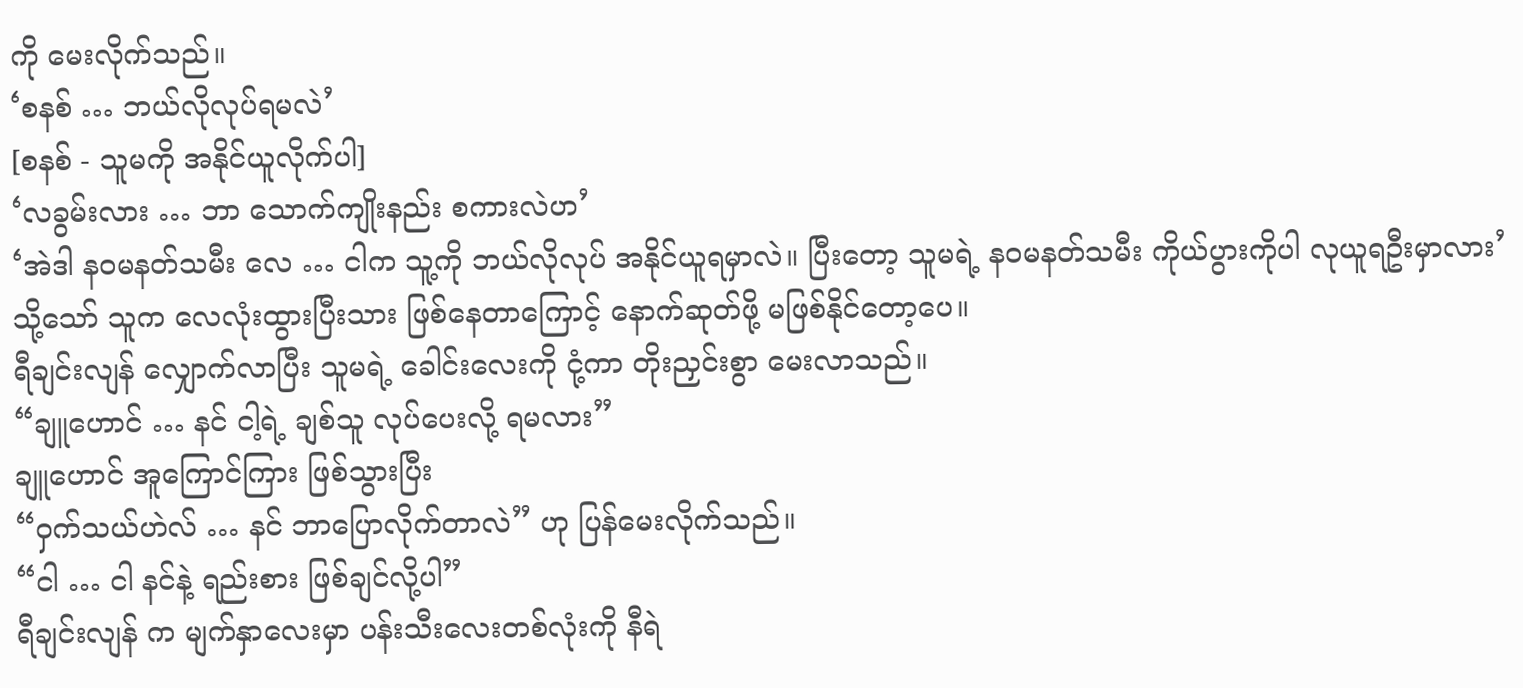ကို မေးလိုက်သည်။
‘စနစ် … ဘယ်လိုလုပ်ရမလဲ’
[စနစ် - သူမကို အနိုင်ယူလိုက်ပါ]
‘လခွမ်းလား … ဘာ သောက်ကျိုးနည်း စကားလဲဟ’
‘အဲဒါ နဝမနတ်သမီး လေ … ငါက သူ့ကို ဘယ်လိုလုပ် အနိုင်ယူရမှာလဲ။ ပြီးတော့ သူမရဲ့ နဝမနတ်သမီး ကိုယ်ပွားကိုပါ လုယူရဦးမှာလား’
သို့သော် သူက လေလုံးထွားပြီးသား ဖြစ်နေတာကြောင့် နောက်ဆုတ်ဖို့ မဖြစ်နိုင်တော့ပေ။
ရီချင်းလျန် လျှောက်လာပြီး သူမရဲ့ ခေါင်းလေးကို ငုံ့ကာ တိုးညှင်းစွာ မေးလာသည်။
“ချူဟောင် … နင် ငါ့ရဲ့ ချစ်သူ လုပ်ပေးလို့ ရမလား”
ချူဟောင် အူကြောင်ကြား ဖြစ်သွားပြီး
“ဝှက်သယ်ဟဲလ် … နင် ဘာပြောလိုက်တာလဲ” ဟု ပြန်မေးလိုက်သည်။
“ငါ … ငါ နင်နဲ့ ရည်းစား ဖြစ်ချင်လို့ပါ”
ရီချင်းလျန် က မျက်နှာလေးမှာ ပန်းသီးလေးတစ်လုံးကို နီရဲ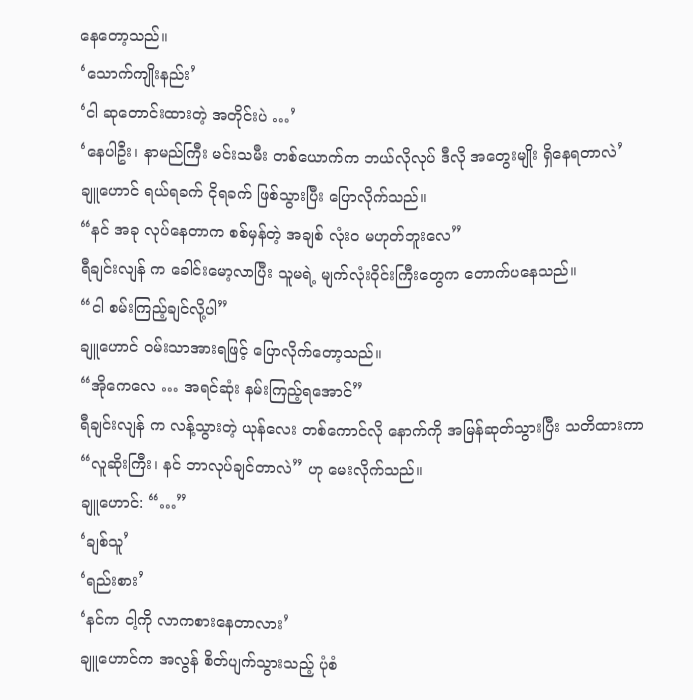နေတော့သည်။
‘သောက်ကျိုးနည်း’
‘ငါ ဆုတောင်းထားတဲ့ အတိုင်းပဲ …’
‘နေပါဦး၊ နာမည်ကြီး မင်းသမီး တစ်ယောက်က ဘယ်လိုလုပ် ဒီလို အတွေးမျိုး ရှိနေရတာလဲ’
ချူဟောင် ရယ်ရခက် ငိုရခက် ဖြစ်သွားပြီး ပြောလိုက်သည်။
“နင် အခု လုပ်နေတာက စစ်မှန်တဲ့ အချစ် လုံးဝ မဟုတ်ဘူးလေ”
ရီချင်းလျန် က ခေါင်းမော့လာပြီး သူမရဲ့ မျက်လုံးဝိုင်းကြီးတွေက တောက်ပနေသည်။
“ငါ စမ်းကြည့်ချင်လို့ပါ”
ချူဟောင် ဝမ်းသာအားရဖြင့် ပြောလိုက်တော့သည်။
“အိုကေလေ … အရင်ဆုံး နမ်းကြည့်ရအောင်”
ရီချင်းလျန် က လန့်သွားတဲ့ ယုန်လေး တစ်ကောင်လို နောက်ကို အမြန်ဆုတ်သွားပြီး သတိထားကာ
“လူဆိုးကြီး၊ နင် ဘာလုပ်ချင်တာလဲ” ဟု မေးလိုက်သည်။
ချူဟောင်: “…”
‘ချစ်သူ’
‘ရည်းစား’
‘နင်က ငါ့ကို လာကစားနေတာလား’
ချူဟောင်က အလွန် စိတ်ပျက်သွားသည့် ပုံစံ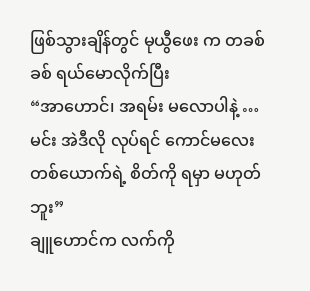ဖြစ်သွားချိန်တွင် မုယွီဖေး က တခစ်ခစ် ရယ်မောလိုက်ပြီး
“အာဟောင်၊ အရမ်း မလောပါနဲ့ … မင်း အဲဒီလို လုပ်ရင် ကောင်မလေး တစ်ယောက်ရဲ့ စိတ်ကို ရမှာ မဟုတ်ဘူး”
ချူဟောင်က လက်ကို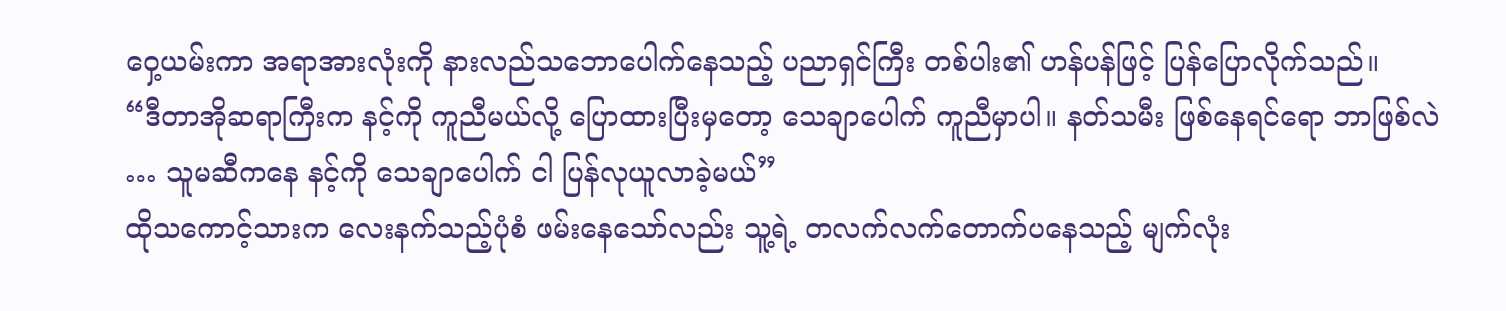ဝှေ့ယမ်းကာ အရာအားလုံးကို နားလည်သဘောပေါက်နေသည့် ပညာရှင်ကြီး တစ်ပါး၏ ဟန်ပန်ဖြင့် ပြန်ပြောလိုက်သည်။
“ဒီတာအိုဆရာကြီးက နင့်ကို ကူညီမယ်လို့ ပြောထားပြီးမှတော့ သေချာပေါက် ကူညီမှာပါ။ နတ်သမီး ဖြစ်နေရင်ရော ဘာဖြစ်လဲ … သူမဆီကနေ နင့်ကို သေချာပေါက် ငါ ပြန်လုယူလာခဲ့မယ်”
ထိုသကောင့်သားက လေးနက်သည့်ပုံစံ ဖမ်းနေသော်လည်း သူ့ရဲ့ တလက်လက်တောက်ပနေသည့် မျက်လုံး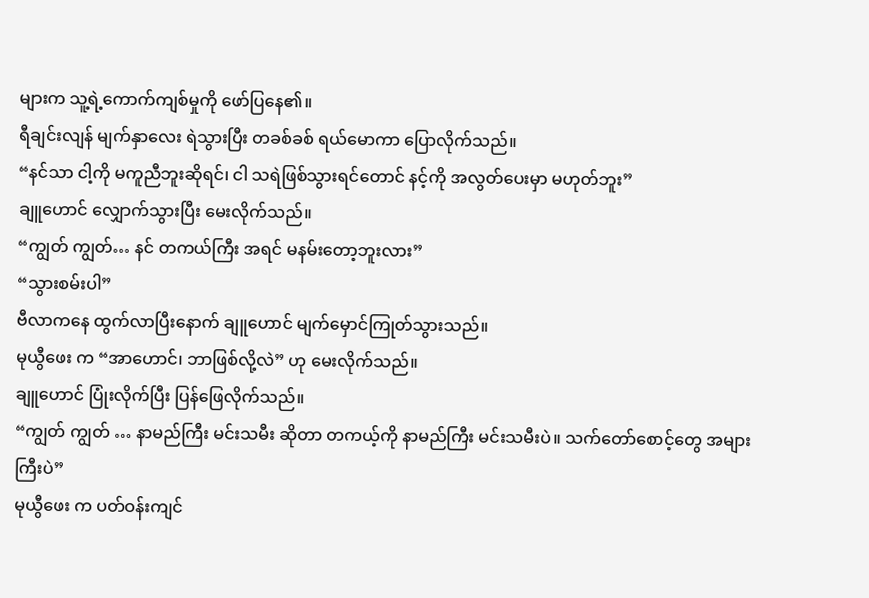များက သူ့ရဲ့ကောက်ကျစ်မှုကို ဖော်ပြနေ၏။
ရီချင်းလျန် မျက်နှာလေး ရဲသွားပြီး တခစ်ခစ် ရယ်မောကာ ပြောလိုက်သည်။
“နင်သာ ငါ့ကို မကူညီဘူးဆိုရင်၊ ငါ သရဲဖြစ်သွားရင်တောင် နင့်ကို အလွတ်ပေးမှာ မဟုတ်ဘူး”
ချူဟောင် လျှောက်သွားပြီး မေးလိုက်သည်။
“ကျွတ် ကျွတ်… နင် တကယ်ကြီး အရင် မနမ်းတော့ဘူးလား”
“သွားစမ်းပါ”
ဗီလာကနေ ထွက်လာပြီးနောက် ချူဟောင် မျက်မှောင်ကြုတ်သွားသည်။
မုယွီဖေး က “အာဟောင်၊ ဘာဖြစ်လို့လဲ” ဟု မေးလိုက်သည်။
ချူဟောင် ပြုံးလိုက်ပြီး ပြန်ဖြေလိုက်သည်။
“ကျွတ် ကျွတ် … နာမည်ကြီး မင်းသမီး ဆိုတာ တကယ့်ကို နာမည်ကြီး မင်းသမီးပဲ။ သက်တော်စောင့်တွေ အများကြီးပဲ”
မုယွီဖေး က ပတ်ဝန်းကျင်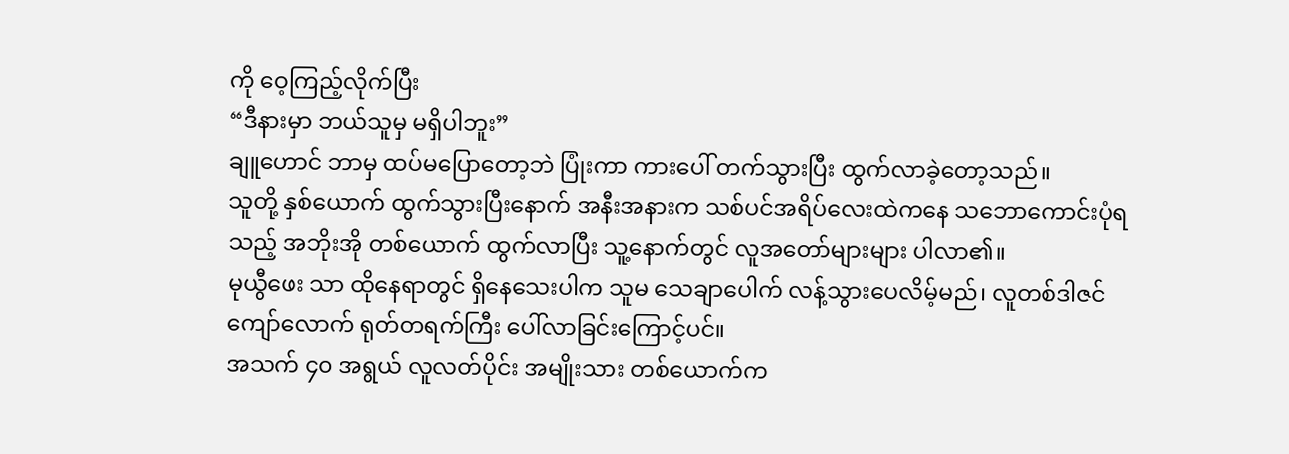ကို ဝေ့ကြည့်လိုက်ပြီး
“ဒီနားမှာ ဘယ်သူမှ မရှိပါဘူး”
ချူဟောင် ဘာမှ ထပ်မပြောတော့ဘဲ ပြုံးကာ ကားပေါ် တက်သွားပြီး ထွက်လာခဲ့တော့သည်။
သူတို့ နှစ်ယောက် ထွက်သွားပြီးနောက် အနီးအနားက သစ်ပင်အရိပ်လေးထဲကနေ သဘောကောင်းပုံရသည့် အဘိုးအို တစ်ယောက် ထွက်လာပြီး သူ့နောက်တွင် လူအတော်များများ ပါလာ၏။
မုယွီဖေး သာ ထိုနေရာတွင် ရှိနေသေးပါက သူမ သေချာပေါက် လန့်သွားပေလိမ့်မည်၊ လူတစ်ဒါဇင်ကျော်လောက် ရုတ်တရက်ကြီး ပေါ်လာခြင်းကြောင့်ပင်။
အသက် ၄၀ အရွယ် လူလတ်ပိုင်း အမျိုးသား တစ်ယောက်က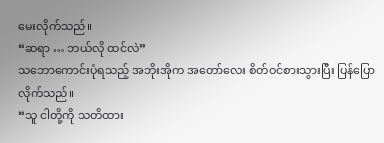မေးလိုက်သည်။
“ဆရာ … ဘယ်လို ထင်လဲ”
သဘောကောင်းပုံရသည့် အဘိုးအိုက အတော်လေး စိတ်ဝင်စားသွားပြီး ပြန်ပြောလိုက်သည်။
“သူ ငါတို့ကို သတိထား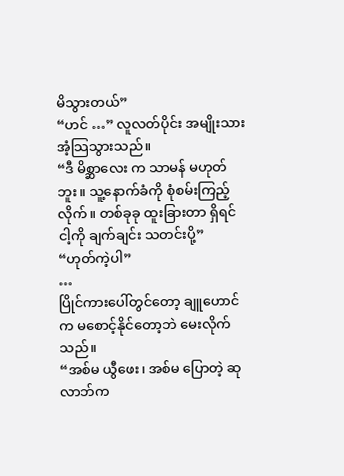မိသွားတယ်”
“ဟင် …” လူလတ်ပိုင်း အမျိုးသား အံ့သြသွားသည်။
“ဒီ မိစ္ဆာလေး က သာမန် မဟုတ်ဘူး။ သူ့နောက်ခံကို စုံစမ်းကြည့်လိုက်။ တစ်ခုခု ထူးခြားတာ ရှိရင် ငါ့ကို ချက်ချင်း သတင်းပို့”
“ဟုတ်ကဲ့ပါ”
…
ပြိုင်ကားပေါ်တွင်တော့ ချူဟောင်က မစောင့်နိုင်တော့ဘဲ မေးလိုက်သည်။
“အစ်မ ယွီဖေး၊ အစ်မ ပြောတဲ့ ဆုလာဘ်က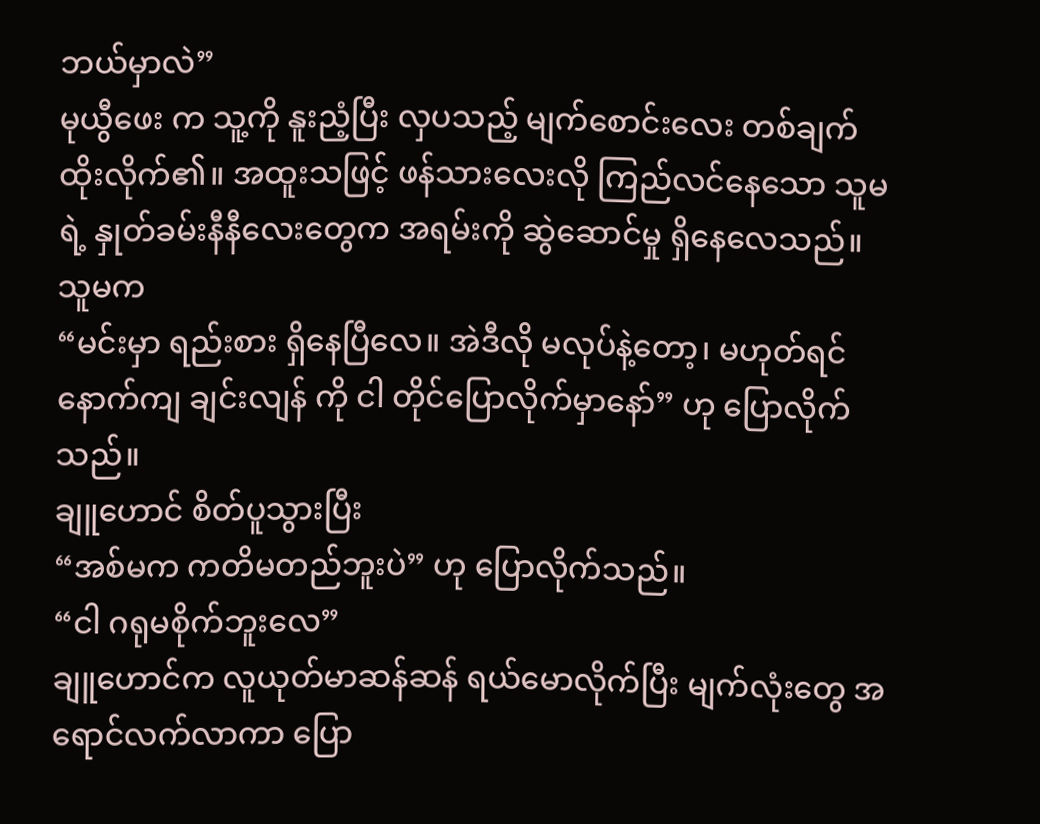ဘယ်မှာလဲ”
မုယွီဖေး က သူ့ကို နူးညံ့ပြီး လှပသည့် မျက်စောင်းလေး တစ်ချက် ထိုးလိုက်၏။ အထူးသဖြင့် ဖန်သားလေးလို ကြည်လင်နေသော သူမရဲ့ နှုတ်ခမ်းနီနီလေးတွေက အရမ်းကို ဆွဲဆောင်မှု ရှိနေလေသည်။ သူမက
“မင်းမှာ ရည်းစား ရှိနေပြီလေ။ အဲဒီလို မလုပ်နဲ့တော့၊ မဟုတ်ရင် နောက်ကျ ချင်းလျန် ကို ငါ တိုင်ပြောလိုက်မှာနော်” ဟု ပြောလိုက်သည်။
ချူဟောင် စိတ်ပူသွားပြီး
“အစ်မက ကတိမတည်ဘူးပဲ” ဟု ပြောလိုက်သည်။
“ငါ ဂရုမစိုက်ဘူးလေ”
ချူဟောင်က လူယုတ်မာဆန်ဆန် ရယ်မောလိုက်ပြီး မျက်လုံးတွေ အရောင်လက်လာကာ ပြော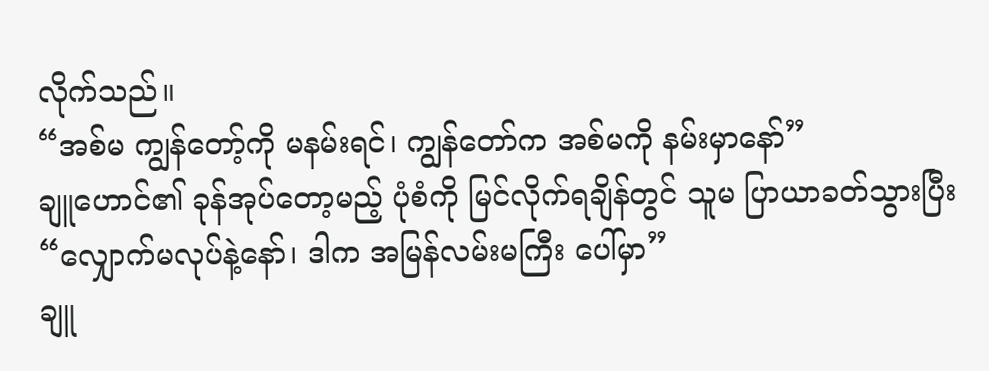လိုက်သည်။
“အစ်မ ကျွန်တော့်ကို မနမ်းရင်၊ ကျွန်တော်က အစ်မကို နမ်းမှာနော်”
ချူဟောင်၏ ခုန်အုပ်တော့မည့် ပုံစံကို မြင်လိုက်ရချိန်တွင် သူမ ပြာယာခတ်သွားပြီး
“လျှောက်မလုပ်နဲ့နော်၊ ဒါက အမြန်လမ်းမကြီး ပေါ်မှာ”
ချူ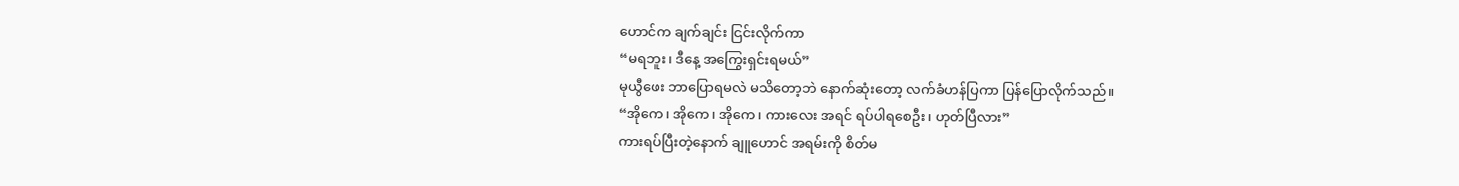ဟောင်က ချက်ချင်း ငြင်းလိုက်ကာ
“မရဘူး၊ ဒီနေ့ အကြွေးရှင်းရမယ်”
မုယွီဖေး ဘာပြောရမလဲ မသိတော့ဘဲ နောက်ဆုံးတော့ လက်ခံဟန်ပြကာ ပြန်ပြောလိုက်သည်။
“အိုကေ၊ အိုကေ၊ အိုကေ၊ ကားလေး အရင် ရပ်ပါရစေဦး၊ ဟုတ်ပြီလား”
ကားရပ်ပြီးတဲ့နောက် ချူဟောင် အရမ်းကို စိတ်မ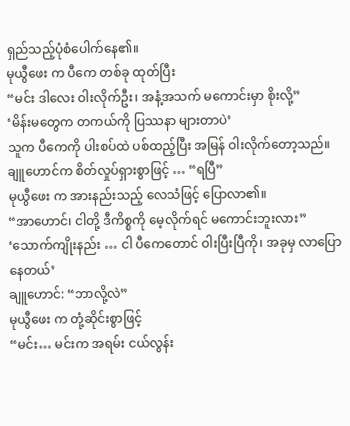ရှည်သည့်ပုံစံပေါက်နေ၏။
မုယွီဖေး က ပီကေ တစ်ခု ထုတ်ပြီး
“မင်း ဒါလေး ဝါးလိုက်ဦး၊ အနံ့အသက် မကောင်းမှာ စိုးလို့”
‘မိန်းမတွေက တကယ်ကို ပြဿနာ များတာပဲ’
သူက ပီကေကို ပါးစပ်ထဲ ပစ်ထည့်ပြီး အမြန် ဝါးလိုက်တော့သည်။
ချူဟောင်က စိတ်လှုပ်ရှားစွာဖြင့် … “ရပြီ”
မုယွီဖေး က အားနည်းသည့် လေသံဖြင့် ပြောလာ၏။
“အာဟောင်၊ ငါတို့ ဒီကိစ္စကို မေ့လိုက်ရင် မကောင်းဘူးလား”
‘သောက်ကျိုးနည်း … ငါ ပီကေတောင် ဝါးပြီးပြီကို၊ အခုမှ လာပြောနေတယ်’
ချူဟောင်: “ဘာလို့လဲ”
မုယွီဖေး က တုံ့ဆိုင်းစွာဖြင့်
“မင်း… မင်းက အရမ်း ငယ်လွန်း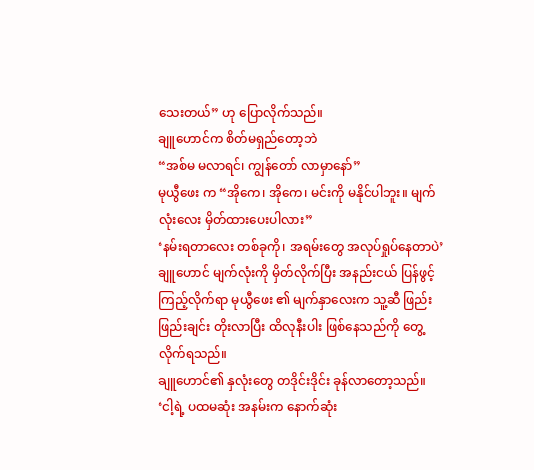သေးတယ်” ဟု ပြောလိုက်သည်။
ချူဟောင်က စိတ်မရှည်တော့ဘဲ
“အစ်မ မလာရင်၊ ကျွန်တော် လာမှာနော်”
မုယွီဖေး က “အိုကေ၊ အိုကေ၊ မင်းကို မနိုင်ပါဘူး။ မျက်လုံးလေး မှိတ်ထားပေးပါလား”
‘နမ်းရတာလေး တစ်ခုကို၊ အရမ်းတွေ အလုပ်ရှုပ်နေတာပဲ’
ချူဟောင် မျက်လုံးကို မှိတ်လိုက်ပြီး အနည်းငယ် ပြန်ဖွင့်ကြည့်လိုက်ရာ မုယွီဖေး ၏ မျက်နှာလေးက သူ့ဆီ ဖြည်းဖြည်းချင်း တိုးလာပြီး ထိလုနီးပါး ဖြစ်နေသည်ကို တွေ့လိုက်ရသည်။
ချူဟောင်၏ နှလုံးတွေ တဒိုင်းဒိုင်း ခုန်လာတော့သည်။
‘ငါ့ရဲ့ ပထမဆုံး အနမ်းက နောက်ဆုံး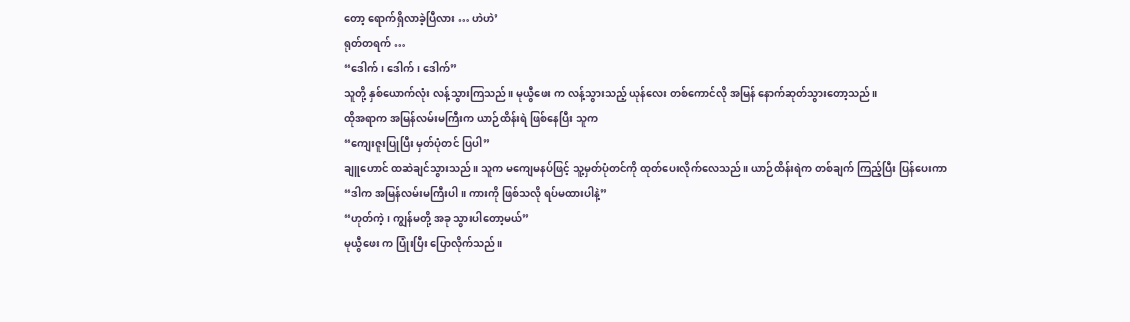တော့ ရောက်ရှိလာခဲ့ပြီလား … ဟဲဟဲ’
ရုတ်တရက် …
“ဒေါက်၊ ဒေါက်၊ ဒေါက်”
သူတို့ နှစ်ယောက်လုံး လန့်သွားကြသည်။ မုယွီဖေး က လန့်သွားသည့် ယုန်လေး တစ်ကောင်လို အမြန် နောက်ဆုတ်သွားတော့သည်။
ထိုအရာက အမြန်လမ်းမကြီးက ယာဉ်ထိန်းရဲ ဖြစ်နေပြီး သူက
“ကျေးဇူးပြုပြီး မှတ်ပုံတင် ပြပါ”
ချူဟောင် ထဆဲချင်သွားသည်။ သူက မကျေမနပ်ဖြင့် သူ့မှတ်ပုံတင်ကို ထုတ်ပေးလိုက်လေသည်။ ယာဉ်ထိန်းရဲက တစ်ချက် ကြည့်ပြီး ပြန်ပေးကာ
“ဒါက အမြန်လမ်းမကြီးပါ။ ကားကို ဖြစ်သလို ရပ်မထားပါနဲ့”
“ဟုတ်ကဲ့၊ ကျွန်မတို့ အခု သွားပါတော့မယ်”
မုယွီဖေး က ပြုံးပြီး ပြောလိုက်သည်။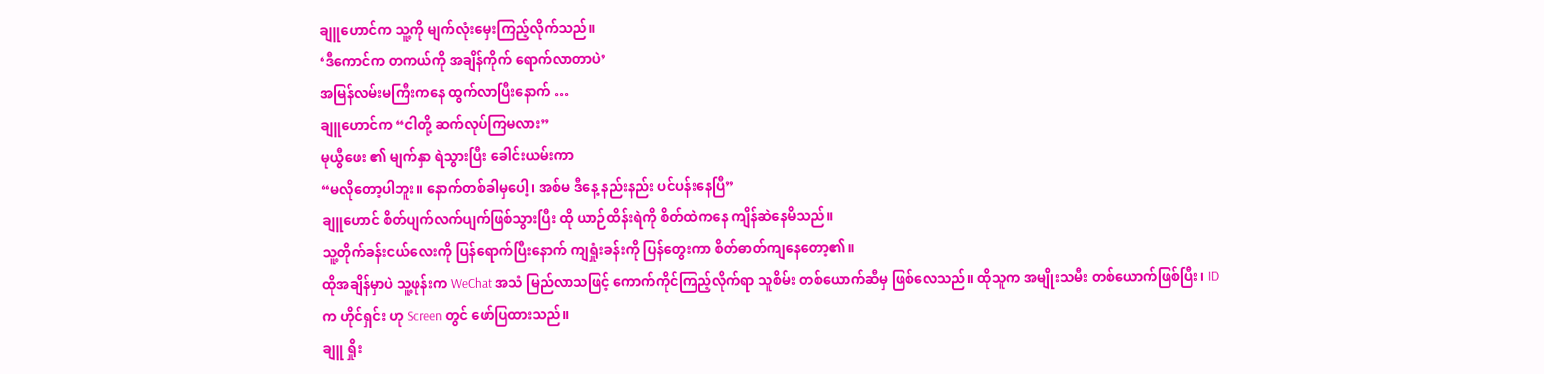ချူဟောင်က သူ့ကို မျက်လုံးမှေးကြည့်လိုက်သည်။
‘ဒီကောင်က တကယ်ကို အချိန်ကိုက် ရောက်လာတာပဲ’
အမြန်လမ်းမကြီးကနေ ထွက်လာပြီးနောက် …
ချူဟောင်က “ငါတို့ ဆက်လုပ်ကြမလား”
မုယွီဖေး ၏ မျက်နှာ ရဲသွားပြီး ခေါင်းယမ်းကာ
“မလိုတော့ပါဘူး။ နောက်တစ်ခါမှပေါ့၊ အစ်မ ဒီနေ့ နည်းနည်း ပင်ပန်းနေပြီ”
ချူဟောင် စိတ်ပျက်လက်ပျက်ဖြစ်သွားပြီး ထို ယာဉ်ထိန်းရဲကို စိတ်ထဲကနေ ကျိန်ဆဲနေမိသည်။
သူ့တိုက်ခန်းငယ်လေးကို ပြန်ရောက်ပြီးနောက် ကျရှုံးခန်းကို ပြန်တွေးကာ စိတ်ဓာတ်ကျနေတော့၏။
ထိုအချိန်မှာပဲ သူ့ဖုန်းက WeChat အသံ မြည်လာသဖြင့် ကောက်ကိုင်ကြည့်လိုက်ရာ သူစိမ်း တစ်ယောက်ဆီမှ ဖြစ်လေသည်။ ထိုသူက အမျိုးသမီး တစ်ယောက်ဖြစ်ပြီး၊ ID က ဟိုင်ရှင်း ဟု Screen တွင် ဖော်ပြထားသည်။
ချူ ရှိုး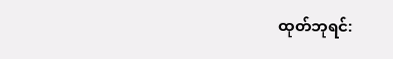ထုတ်ဘုရင်: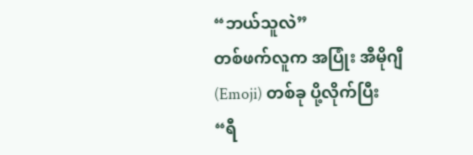“ဘယ်သူလဲ”
တစ်ဖက်လူက အပြုံး အီမိုဂျီ (Emoji) တစ်ခု ပို့လိုက်ပြီး
“ရီ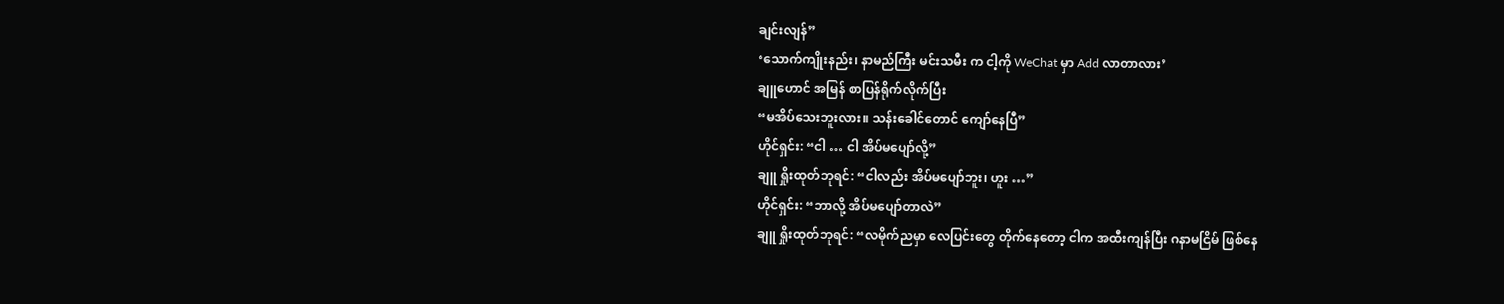ချင်းလျန်”
‘သောက်ကျိုးနည်း၊ နာမည်ကြီး မင်းသမီး က ငါ့ကို WeChat မှာ Add လာတာလား’
ချူဟောင် အမြန် စာပြန်ရိုက်လိုက်ပြီး
“မအိပ်သေးဘူးလား။ သန်းခေါင်တောင် ကျော်နေပြီ”
ဟိုင်ရှင်း: “ငါ … ငါ အိပ်မပျော်လို့”
ချူ ရှိုးထုတ်ဘုရင်: “ငါလည်း အိပ်မပျော်ဘူး၊ ဟူး …”
ဟိုင်ရှင်း: “ဘာလို့ အိပ်မပျော်တာလဲ”
ချူ ရှိုးထုတ်ဘုရင်: “လမိုက်ညမှာ လေပြင်းတွေ တိုက်နေတော့ ငါက အထီးကျန်ပြီး ဂနာမငြိမ် ဖြစ်နေ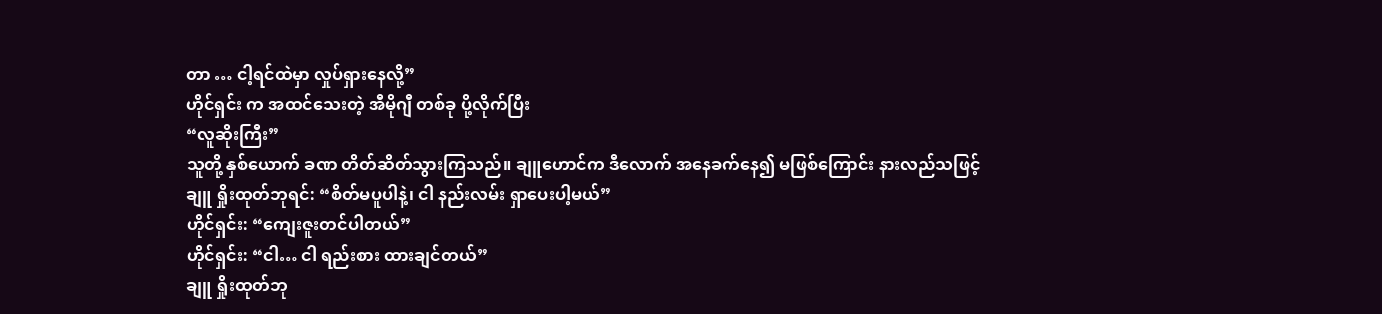တာ … ငါ့ရင်ထဲမှာ လှုပ်ရှားနေလို့”
ဟိုင်ရှင်း က အထင်သေးတဲ့ အီမိုဂျီ တစ်ခု ပို့လိုက်ပြီး
“လူဆိုးကြီး”
သူတို့ နှစ်ယောက် ခဏ တိတ်ဆိတ်သွားကြသည်။ ချူဟောင်က ဒီလောက် အနေခက်နေ၍ မဖြစ်ကြောင်း နားလည်သဖြင့်
ချူ ရှိုးထုတ်ဘုရင်: “စိတ်မပူပါနဲ့၊ ငါ နည်းလမ်း ရှာပေးပါ့မယ်”
ဟိုင်ရှင်း: “ကျေးဇူးတင်ပါတယ်”
ဟိုင်ရှင်း: “ငါ… ငါ ရည်းစား ထားချင်တယ်”
ချူ ရှိုးထုတ်ဘု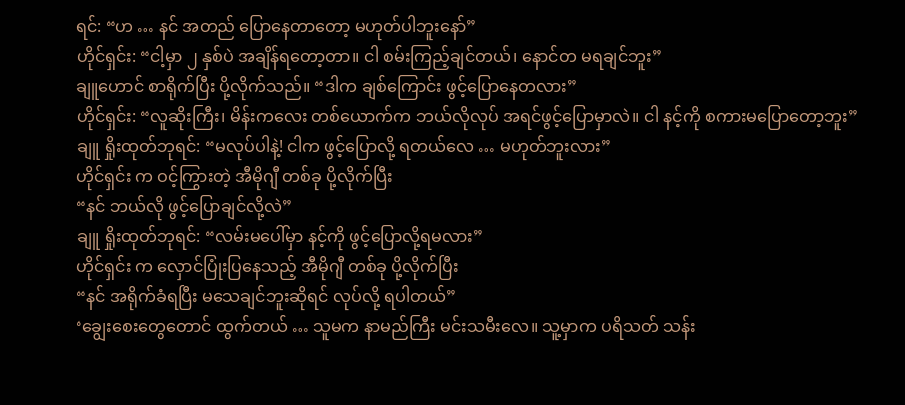ရင်: “ဟ … နင် အတည် ပြောနေတာတော့ မဟုတ်ပါဘူးနော်”
ဟိုင်ရှင်း: “ငါ့မှာ ၂ နှစ်ပဲ အချိန်ရတော့တာ။ ငါ စမ်းကြည့်ချင်တယ်၊ နောင်တ မရချင်ဘူး”
ချူဟောင် စာရိုက်ပြီး ပို့လိုက်သည်။ “ဒါက ချစ်ကြောင်း ဖွင့်ပြောနေတလား”
ဟိုင်ရှင်း: “လူဆိုးကြီး၊ မိန်းကလေး တစ်ယောက်က ဘယ်လိုလုပ် အရင်ဖွင့်ပြောမှာလဲ။ ငါ နင့်ကို စကားမပြောတော့ဘူး”
ချူ ရှိုးထုတ်ဘုရင်: “မလုပ်ပါနဲ့! ငါက ဖွင့်ပြောလို့ ရတယ်လေ … မဟုတ်ဘူးလား”
ဟိုင်ရှင်း က ဝင့်ကြွားတဲ့ အီမိုဂျီ တစ်ခု ပို့လိုက်ပြီး
“နင် ဘယ်လို ဖွင့်ပြောချင်လို့လဲ”
ချူ ရှိုးထုတ်ဘုရင်: “လမ်းမပေါ်မှာ နင့်ကို ဖွင့်ပြောလို့ရမလား”
ဟိုင်ရှင်း က လှောင်ပြုံးပြနေသည့် အီမိုဂျီ တစ်ခု ပို့လိုက်ပြီး
“နင် အရိုက်ခံရပြီး မသေချင်ဘူးဆိုရင် လုပ်လို့ ရပါတယ်”
‘ချွေးစေးတွေတောင် ထွက်တယ် … သူမက နာမည်ကြီး မင်းသမီးလေ။ သူ့မှာက ပရိသတ် သန်း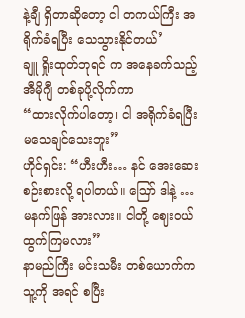နဲ့ချီ ရှိတာဆိုတော့ ငါ တကယ်ကြီး အရိုက်ခံရပြီး သေသွားနိုင်တယ်’
ချူ ရှိုးထုတ်ဘုရင် က အနေခက်သည့် အီမိုဂျီ တစ်ခုပို့လိုက်ကာ
“ထားလိုက်ပါတော့၊ ငါ အရိုက်ခံရပြီး မသေချင်သေးဘူး”
ဟိုင်ရှင်း: “ဟီးဟီး… နင် အေးဆေး စဉ်းစားလို့ ရပါတယ်။ ဪ ဒါနဲ့ … မနက်ဖြန် အားလား။ ငါတို့ ဈေးဝယ်ထွက်ကြမလား”
နာမည်ကြီး မင်းသမီး တစ်ယောက်က သူ့ကို အရင် စပြီး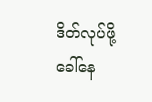ဒိတ်လုပ်ဖို့ ခေါ်နေ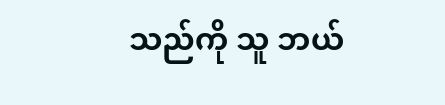သည်ကို သူ ဘယ်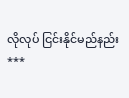လိုလုပ် ငြင်းနိုင်မည်နည်း
***